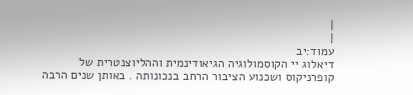|
|
עמוד:יב
דיאלוג יי הקוסמולוגיה הגיאודינמית וההליוצנטרית של קופרניקוס ושכנוע הציבור הרחב בנכונותה . באותן שנים הרבה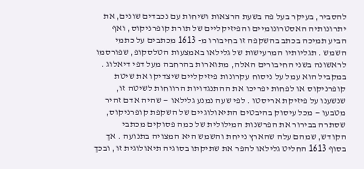להסביר, בעיקר בעל פה בשעת הרצאות ושיחות עם נכבדים שונים, את יתרונותיה האסטרונומיים והפיזיקליים של תורת קופרניקוס, ואף הביע תמיכה בכתב בהשקפה זו בחיבורו מ- 1613 מכתבים על כתמי השמש . תגליותיו המרעישות של גלילאו באמצעות הטלסקופ, שפורסמו לראשונה בשני החיבורים האלה, מתוארות בהרחבה מעל דפי דיאלוג . במקביל הוא עמל על ניסוח עקרונות פיזיקליים שיצדיקו את שיטת קופרניקוס או לפחות יפריכו את ההתנגדויות הרווחות לשיטה זו, שנשענו על פיזיקת אריסטו . לפי שעה נמנע גלילאו — שהיה אדם זהיר מטבעו — מכל עיסוק בהיבטים התיאולוגיים של השקפת קופרניקוס, שסתרה בבירור את הפרשנות המילולית של כמה פסוקים מכתבי הקודש, שמהם עלה שהארץ נייחת והשמש היא המצויה בתנועה . אך בסוף 1613 החליט גלילאו להפר את שתיקתו בסוגיה תיאולוגית זו, ובכך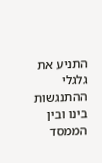התניע את גלגלי ההתנגשות בינו ובין הממסד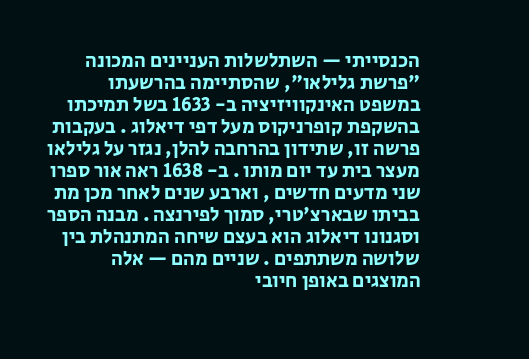הכנסייתי — השתלשלות העניינים המכונה "פרשת גלילאו", שהסתיימה בהרשעתו במשפט האינקוויזיציה ב- 1633 בשל תמיכתו בהשקפת קופרניקוס מעל דפי דיאלוג . בעקבות פרשה זו, שתידון בהרחבה להלן, נגזר על גלילאו מעצר בית עד יום מותו . ב- 1638 ראה אור ספרו שני מדעים חדשים , וארבע שנים לאחר מכן מת בביתו שבארצ'טרי, סמוך לפירנצה . מבנה הספר וסגנונו דיאלוג הוא בעצם שיחה המתנהלת בין שלושה משתתפים . שניים מהם — אלה המוצגים באופן חיובי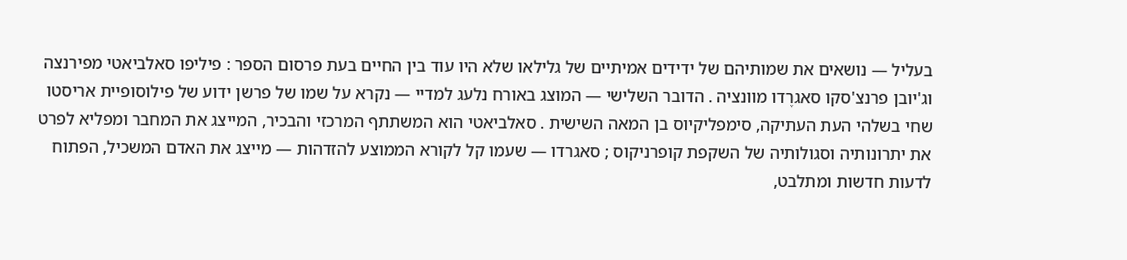בעליל — נושאים את שמותיהם של ידידים אמיתיים של גלילאו שלא היו עוד בין החיים בעת פרסום הספר : פיליפו סאלביאטי מפירנצה וג'יובן פרנצ'סקו סאגרֶדו מוונציה . הדובר השלישי — המוצג באורח נלעג למדיי — נקרא על שמו של פרשן ידוע של פילוסופיית אריסטו שחי בשלהי העת העתיקה, סימפליקיוס בן המאה השישית . סאלביאטי הוא המשתתף המרכזי והבכיר, המייצג את המחבר ומפליא לפרט את יתרונותיה וסגולותיה של השקפת קופרניקוס ; סאגרדו — שעמו קל לקורא הממוצע להזדהות — מייצג את האדם המשכיל, הפתוח לדעות חדשות ומתלבט,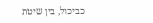כביכול, בין שיטת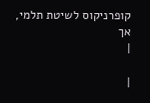קופרניקוס לשיטת תלמי, אך
|

|